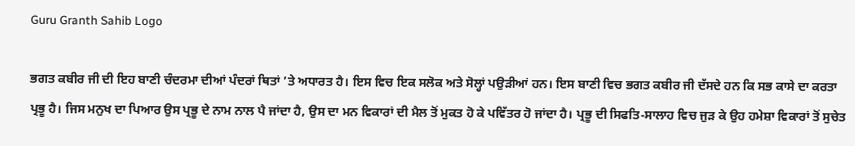Guru Granth Sahib Logo

ਭਗਤ ਕਬੀਰ ਜੀ ਦੀ ਇਹ ਬਾਣੀ ਚੰਦਰਮਾ ਦੀਆਂ ਪੰਦਰਾਂ ਥਿਤਾਂ ’ਤੇ ਅਧਾਰਤ ਹੈ। ਇਸ ਵਿਚ ਇਕ ਸਲੋਕ ਅਤੇ ਸੋਲ੍ਹਾਂ ਪਉੜੀਆਂ ਹਨ। ਇਸ ਬਾਣੀ ਵਿਚ ਭਗਤ ਕਬੀਰ ਜੀ ਦੱਸਦੇ ਹਨ ਕਿ ਸਭ ਕਾਸੇ ਦਾ ਕਰਤਾ ਪ੍ਰਭੂ ਹੈ। ਜਿਸ ਮਨੁਖ ਦਾ ਪਿਆਰ ਉਸ ਪ੍ਰਭੂ ਦੇ ਨਾਮ ਨਾਲ ਪੈ ਜਾਂਦਾ ਹੈ, ਉਸ ਦਾ ਮਨ ਵਿਕਾਰਾਂ ਦੀ ਮੈਲ ਤੋਂ ਮੁਕਤ ਹੋ ਕੇ ਪਵਿੱਤਰ ਹੋ ਜਾਂਦਾ ਹੈ। ਪ੍ਰਭੂ ਦੀ ਸਿਫਤਿ-ਸਾਲਾਹ ਵਿਚ ਜੁੜ ਕੇ ਉਹ ਹਮੇਸ਼ਾ ਵਿਕਾਰਾਂ ਤੋਂ ਸੁਚੇਤ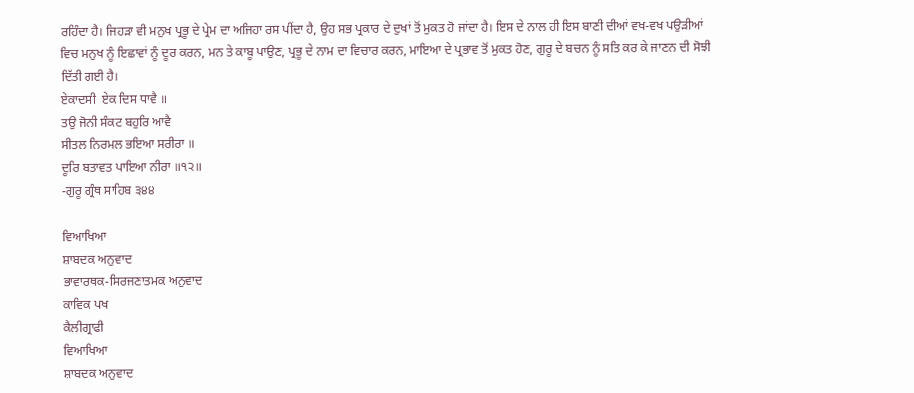ਰਹਿੰਦਾ ਹੈ। ਜਿਹੜਾ ਵੀ ਮਨੁਖ ਪ੍ਰਭੂ ਦੇ ਪ੍ਰੇਮ ਦਾ ਅਜਿਹਾ ਰਸ ਪੀਂਦਾ ਹੈ, ਉਹ ਸਭ ਪ੍ਰਕਾਰ ਦੇ ਦੁਖਾਂ ਤੋਂ ਮੁਕਤ ਹੋ ਜਾਂਦਾ ਹੈ। ਇਸ ਦੇ ਨਾਲ ਹੀ ਇਸ ਬਾਣੀ ਦੀਆਂ ਵਖ-ਵਖ ਪਉੜੀਆਂ ਵਿਚ ਮਨੁਖ ਨੂੰ ਇਛਾਵਾਂ ਨੂੰ ਦੂਰ ਕਰਨ, ਮਨ ਤੇ ਕਾਬੂ ਪਾਉਣ, ਪ੍ਰਭੂ ਦੇ ਨਾਮ ਦਾ ਵਿਚਾਰ ਕਰਨ, ਮਾਇਆ ਦੇ ਪ੍ਰਭਾਵ ਤੋਂ ਮੁਕਤ ਹੋਣ, ਗੁਰੂ ਦੇ ਬਚਨ ਨੂੰ ਸਤਿ ਕਰ ਕੇ ਜਾਣਨ ਦੀ ਸੋਝੀ ਦਿੱਤੀ ਗਈ ਹੈ।
ਏਕਾਦਸੀ  ਏਕ ਦਿਸ ਧਾਵੈ ॥
ਤਉ ਜੋਨੀ ਸੰਕਟ ਬਹੁਰਿ ਆਵੈ
ਸੀਤਲ ਨਿਰਮਲ ਭਇਆ ਸਰੀਰਾ ॥
ਦੂਰਿ ਬਤਾਵਤ ਪਾਇਆ ਨੀਰਾ ॥੧੨॥
-ਗੁਰੂ ਗ੍ਰੰਥ ਸਾਹਿਬ ੩੪੪

ਵਿਆਖਿਆ
ਸ਼ਾਬਦਕ ਅਨੁਵਾਦ
ਭਾਵਾਰਥਕ-ਸਿਰਜਣਾਤਮਕ ਅਨੁਵਾਦ
ਕਾਵਿਕ ਪਖ
ਕੈਲੀਗ੍ਰਾਫੀ
ਵਿਆਖਿਆ
ਸ਼ਾਬਦਕ ਅਨੁਵਾਦ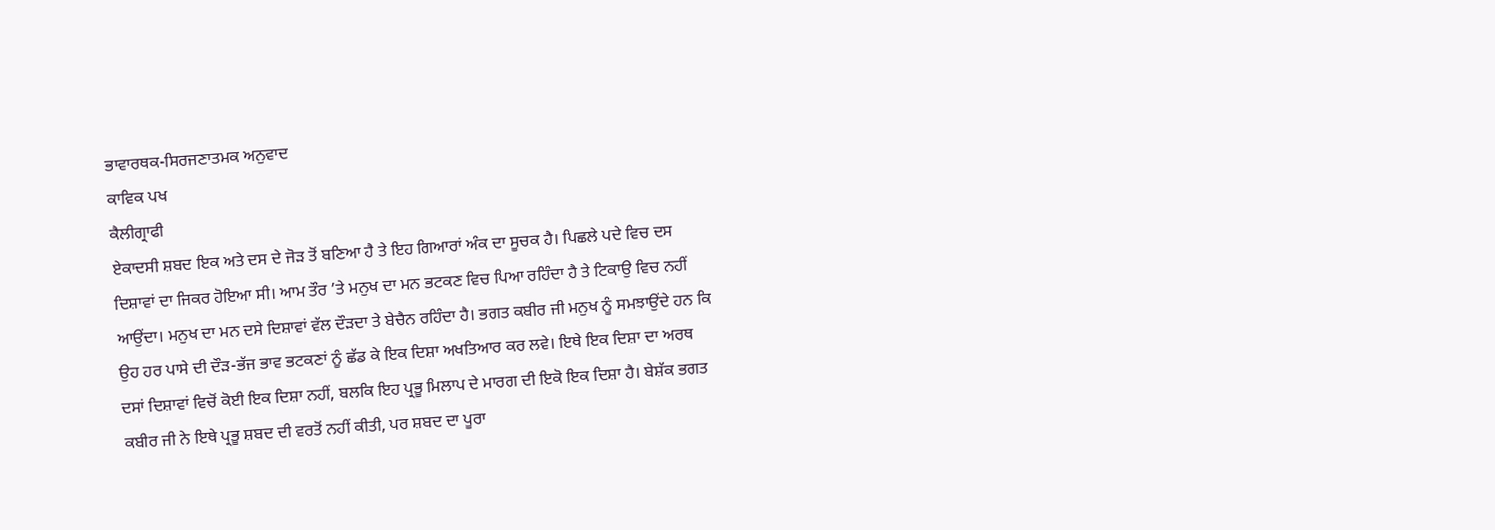ਭਾਵਾਰਥਕ-ਸਿਰਜਣਾਤਮਕ ਅਨੁਵਾਦ
ਕਾਵਿਕ ਪਖ
ਕੈਲੀਗ੍ਰਾਫੀ
ਏਕਾਦਸੀ ਸ਼ਬਦ ਇਕ ਅਤੇ ਦਸ ਦੇ ਜੋੜ ਤੋਂ ਬਣਿਆ ਹੈ ਤੇ ਇਹ ਗਿਆਰਾਂ ਅੰਕ ਦਾ ਸੂਚਕ ਹੈ। ਪਿਛਲੇ ਪਦੇ ਵਿਚ ਦਸ ਦਿਸ਼ਾਵਾਂ ਦਾ ਜਿਕਰ ਹੋਇਆ ਸੀ। ਆਮ ਤੌਰ ’ਤੇ ਮਨੁਖ ਦਾ ਮਨ ਭਟਕਣ ਵਿਚ ਪਿਆ ਰਹਿੰਦਾ ਹੈ ਤੇ ਟਿਕਾਉ ਵਿਚ ਨਹੀਂ ਆਉਂਦਾ। ਮਨੁਖ ਦਾ ਮਨ ਦਸੇ ਦਿਸ਼ਾਵਾਂ ਵੱਲ ਦੌੜਦਾ ਤੇ ਬੇਚੈਨ ਰਹਿੰਦਾ ਹੈ। ਭਗਤ ਕਬੀਰ ਜੀ ਮਨੁਖ ਨੂੰ ਸਮਝਾਉਂਦੇ ਹਨ ਕਿ ਉਹ ਹਰ ਪਾਸੇ ਦੀ ਦੌੜ-ਭੱਜ ਭਾਵ ਭਟਕਣਾਂ ਨੂੰ ਛੱਡ ਕੇ ਇਕ ਦਿਸ਼ਾ ਅਖਤਿਆਰ ਕਰ ਲਵੇ। ਇਥੇ ਇਕ ਦਿਸ਼ਾ ਦਾ ਅਰਥ ਦਸਾਂ ਦਿਸ਼ਾਵਾਂ ਵਿਚੋਂ ਕੋਈ ਇਕ ਦਿਸ਼ਾ ਨਹੀਂ, ਬਲਕਿ ਇਹ ਪ੍ਰਭੂ ਮਿਲਾਪ ਦੇ ਮਾਰਗ ਦੀ ਇਕੋ ਇਕ ਦਿਸ਼ਾ ਹੈ। ਬੇਸ਼ੱਕ ਭਗਤ ਕਬੀਰ ਜੀ ਨੇ ਇਥੇ ਪ੍ਰਭੂ ਸ਼ਬਦ ਦੀ ਵਰਤੋਂ ਨਹੀਂ ਕੀਤੀ, ਪਰ ਸ਼ਬਦ ਦਾ ਪੂਰਾ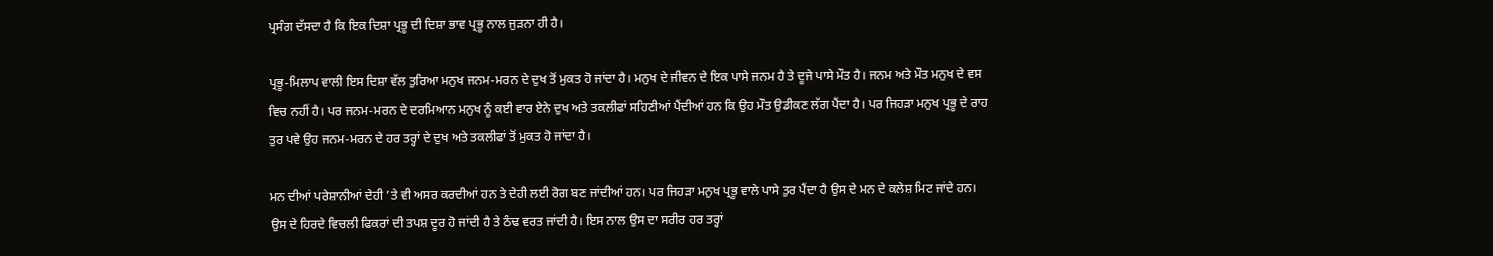ਪ੍ਰਸੰਗ ਦੱਸਦਾ ਹੈ ਕਿ ਇਕ ਦਿਸ਼ਾ ਪ੍ਰਭੂ ਦੀ ਦਿਸ਼ਾ ਭਾਵ ਪ੍ਰਭੂ ਨਾਲ ਜੁੜਨਾ ਹੀ ਹੈ।

ਪ੍ਰਭੂ-ਮਿਲਾਪ ਵਾਲੀ ਇਸ ਦਿਸ਼ਾ ਵੱਲ ਤੁਰਿਆ ਮਨੁਖ ਜਨਮ-ਮਰਨ ਦੇ ਦੁਖ ਤੋਂ ਮੁਕਤ ਹੋ ਜਾਂਦਾ ਹੈ। ਮਨੁਖ ਦੇ ਜੀਵਨ ਦੇ ਇਕ ਪਾਸੇ ਜਨਮ ਹੈ ਤੇ ਦੂਜੇ ਪਾਸੇ ਮੌਤ ਹੈ। ਜਨਮ ਅਤੇ ਮੌਤ ਮਨੁਖ ਦੇ ਵਸ ਵਿਚ ਨਹੀਂ ਹੈ। ਪਰ ਜਨਮ-ਮਰਨ ਦੇ ਦਰਮਿਆਨ ਮਨੁਖ ਨੂੰ ਕਈ ਵਾਰ ਏਨੇ ਦੁਖ ਅਤੇ ਤਕਲੀਫਾਂ ਸਹਿਣੀਆਂ ਪੈਂਦੀਆਂ ਹਨ ਕਿ ਉਹ ਮੌਤ ਉਡੀਕਣ ਲੱਗ ਪੈਂਦਾ ਹੈ। ਪਰ ਜਿਹੜਾ ਮਨੁਖ ਪ੍ਰਭੂ ਦੇ ਰਾਹ ਤੁਰ ਪਵੇ ਉਹ ਜਨਮ-ਮਰਨ ਦੇ ਹਰ ਤਰ੍ਹਾਂ ਦੇ ਦੁਖ ਅਤੇ ਤਕਲੀਫਾਂ ਤੋਂ ਮੁਕਤ ਹੋ ਜਾਂਦਾ ਹੈ।

ਮਨ ਦੀਆਂ ਪਰੇਸ਼ਾਨੀਆਂ ਦੇਹੀ ’ਤੇ ਵੀ ਅਸਰ ਕਰਦੀਆਂ ਹਨ ਤੇ ਦੇਹੀ ਲਈ ਰੋਗ ਬਣ ਜਾਂਦੀਆਂ ਹਨ। ਪਰ ਜਿਹੜਾ ਮਨੁਖ ਪ੍ਰਭੂ ਵਾਲੇ ਪਾਸੇ ਤੁਰ ਪੈਂਦਾ ਹੈ ਉਸ ਦੇ ਮਨ ਦੇ ਕਲੇਸ਼ ਮਿਟ ਜਾਂਦੇ ਹਨ। ਉਸ ਦੇ ਹਿਰਦੇ ਵਿਚਲੀ ਫਿਕਰਾਂ ਦੀ ਤਪਸ਼ ਦੂਰ ਹੋ ਜਾਂਦੀ ਹੈ ਤੇ ਠੰਢ ਵਰਤ ਜਾਂਦੀ ਹੈ। ਇਸ ਨਾਲ ਉਸ ਦਾ ਸਰੀਰ ਹਰ ਤਰ੍ਹਾਂ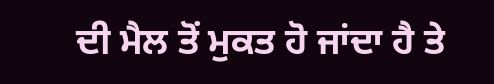ਦੀ ਮੈਲ ਤੋਂ ਮੁਕਤ ਹੋ ਜਾਂਦਾ ਹੈ ਤੇ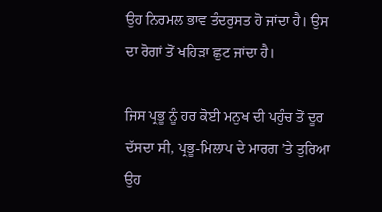ਉਹ ਨਿਰਮਲ ਭਾਵ ਤੰਦਰੁਸਤ ਹੋ ਜਾਂਦਾ ਹੈ। ਉਸ ਦਾ ਰੋਗਾਂ ਤੋਂ ਖਹਿੜਾ ਛੁਟ ਜਾਂਦਾ ਹੈ।

ਜਿਸ ਪ੍ਰਭੂ ਨੂੰ ਹਰ ਕੋਈ ਮਨੁਖ ਦੀ ਪਹੁੰਚ ਤੋਂ ਦੂਰ ਦੱਸਦਾ ਸੀ, ਪ੍ਰਭੂ-ਮਿਲਾਪ ਦੇ ਮਾਰਗ ’ਤੇ ਤੁਰਿਆ ਉਹ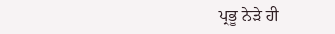ਪ੍ਰਭੂ ਨੇੜੇ ਹੀ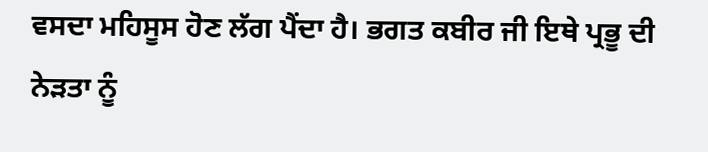ਵਸਦਾ ਮਹਿਸੂਸ ਹੋਣ ਲੱਗ ਪੈਂਦਾ ਹੈ। ਭਗਤ ਕਬੀਰ ਜੀ ਇਥੇ ਪ੍ਰਭੂ ਦੀ ਨੇੜਤਾ ਨੂੰ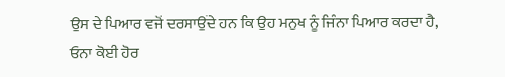ਉਸ ਦੇ ਪਿਆਰ ਵਜੋਂ ਦਰਸਾਉਂਦੇ ਹਨ ਕਿ ਉਹ ਮਨੁਖ ਨੂੰ ਜਿੰਨਾ ਪਿਆਰ ਕਰਦਾ ਹੈ, ਓਨਾ ਕੋਈ ਹੋਰ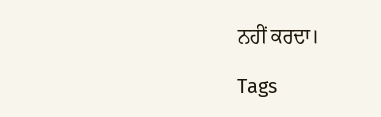ਨਹੀਂ ਕਰਦਾ।

Tags